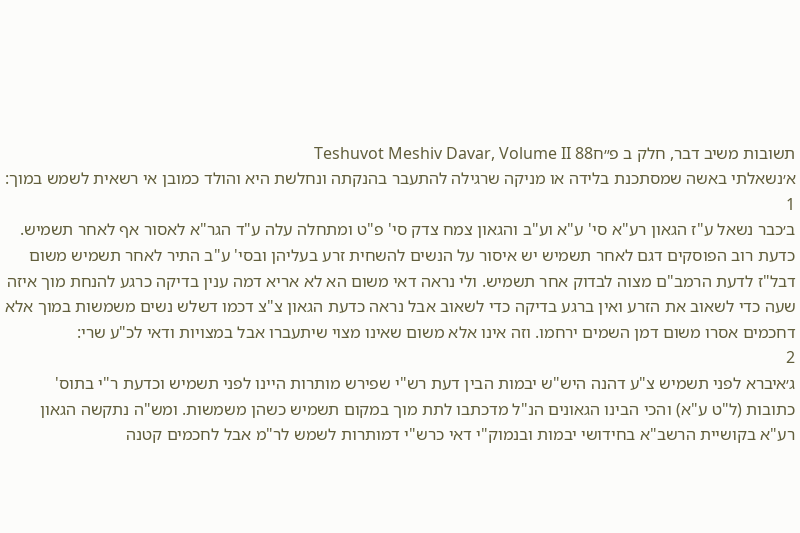תשובות משיב דבר, חלק ב פ״חTeshuvot Meshiv Davar, Volume II 88
א׳נשאלתי באשה שמסתכנת בלידה או מניקה שרגילה להתעבר בהנקתה ונחלשת היא והולד כמובן אי רשאית לשמש במוך:
1
ב׳כבר נשאל ע"ז הגאון רע"א סי' ע"א וע"ב והגאון צמח צדק סי' פ"ט ומתחלה עלה ע"ד הגר"א לאסור אף לאחר תשמיש. כדעת רוב הפוסקים דגם לאחר תשמיש יש איסור על הנשים להשחית זרע בעליהן ובסי' ע"ב התיר לאחר תשמיש משום דבל"ז לדעת הרמב"ם מצוה לבדוק אחר תשמיש. ולי נראה דאי משום הא לא אריא דמה ענין בדיקה כרגע להנחת מוך איזה שעה כדי לשאוב את הזרע ואין ברגע בדיקה כדי לשאוב אבל נראה כדעת הגאון צ"צ דכמו דשלש נשים משמשות במוך אלא דחכמים אסרו משום דמן השמים ירחמו. וזה אינו אלא משום שאינו מצוי שיתעברו אבל במצויות ודאי לכ"ע שרי:
2
ג׳איברא לפני תשמיש צ"ע דהנה היש"ש יבמות הבין דעת רש"י שפירש מותרות היינו לפני תשמיש וכדעת ר"י בתוס' כתובות (ל"ט ע"א) והכי הבינו הגאונים הנ"ל מדכתבו לתת מוך במקום תשמיש כשהן משמשות. ומש"ה נתקשה הגאון רע"א בקושיית הרשב"א בחידושי יבמות ובנמוק"י דאי כרש"י דמותרות לשמש לר"מ אבל לחכמים קטנה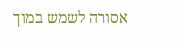אסורה לשמש במוך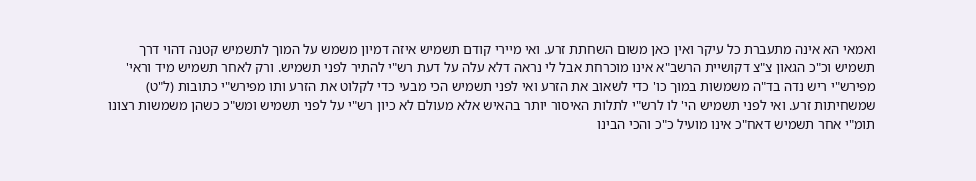ואמאי הא אינה מתעברת כל עיקר ואין כאן משום השחתת זרע. ואי מיירי קודם תשמיש איזה דמיון משמש על המוך לתשמיש קטנה דהוי דרך תשמיש וכ"כ הגאון צ"צ דקושיית הרשב"א אינו מוכרחת אבל לי נראה דלא עלה על דעת רש"י להתיר לפני תשמיש. ורק לאחר תשמיש מיד וראי' מפירש"י ריש נדה בד"ה משמשות במוך כו' כדי לשאוב את הזרע ואי לפני תשמיש הכי מבעי כדי לקלוט את הזרע ותו מפירש"י כתובות (ל"ט) שמשחיתות זרע. ואי לפני תשמיש הי' לו לרש"י לתלות האיסור יותר בהאיש אלא מעולם לא כיון רש"י על לפני תשמיש ומש"כ כשהן משמשות רצונו תומ"י אחר תשמיש דאח"כ אינו מועיל כ"כ והכי הבינו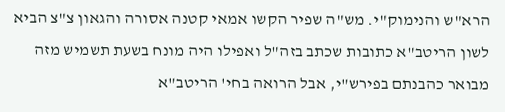הרא"ש והנימוק"י. מש"ה שפיר הקשו אמאי קטנה אסורה והגאון צ"צ הביא לשון הריטב"א כתובות שכתב בזה"ל ואפילו היה מונח בשעת תשמיש מזה מבואר כהבנתם בפירש"י, אבל הרואה בחי' הריטב"א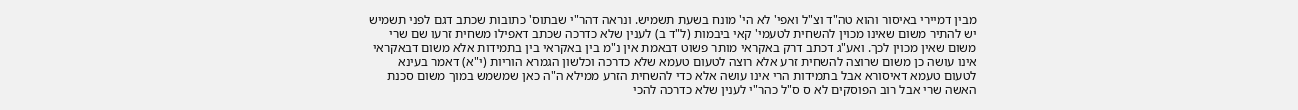מבין דמיירי באיסור והוא טה"ד וצ"ל ואפי' לא הי' מונח בשעת תשמיש. ונראה דהר"י שבתוס' כתובות שכתב דגם לפני תשמיש יש להתיר משום שאינו מכוין להשחית לטעמי' קאי ביבמות (ל"ד ב) לענין שלא כדרכה שכתב דאפילו משחית זרעו שם שרי משום שאין מכוין לכך. ואע"ג דכתב דרק באקראי מותר פשוט דבאמת אין נ"מ בין באקראי בין בתמידות אלא משום דבאקראי אינו עושה כן משום שרוצה להשחית זרע אלא רוצה לטעום טעמא שלא כדרכה וכלשון הגמרא הוריות (י"א) דאמר בעינא לטעום טעמא דאיסורא אבל בתמידות הרי אינו עושה אלא כדי להשחית הזרע ממילא ה"ה כאן שמשמש במוך משום סכנת האשה שרי אבל רוב הפוסקים לא ס ס"ל כהר"י לענין שלא כדרכה להכי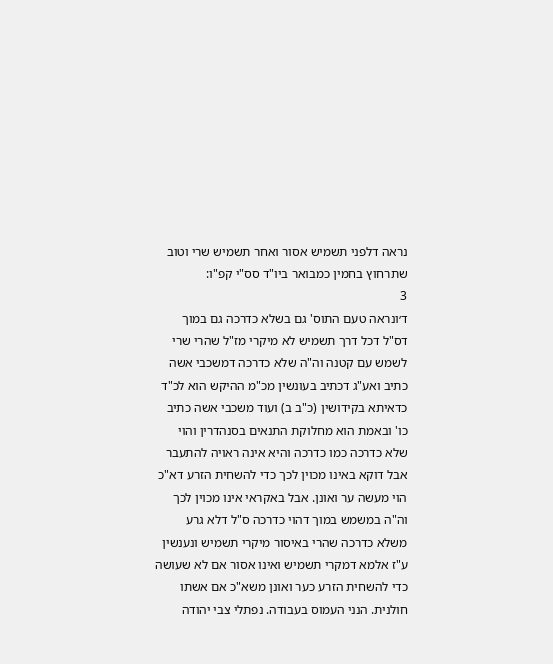נראה דלפני תשמיש אסור ואחר תשמיש שרי וטוב שתרחוץ בחמין כמבואר ביו"ד סס"י קפ"ו:
3
ד׳ונראה טעם התוס' גם בשלא כדרכה גם במוך דס"ל דכל דרך תשמיש לא מיקרי מז"ל שהרי שרי לשמש עם קטנה וה"ה שלא כדרכה דמשכבי אשה כתיב ואע"ג דכתיב בעונשין מכ"מ ההיקש הוא לכ"ד כדאיתא בקידושין (כ"ב ב) ועוד משכבי אשה כתיב כו' ובאמת הוא מחלוקת התנאים בסנהדרין והוי שלא כדרכה כמו כדרכה והיא אינה ראויה להתעבר אבל דוקא באינו מכוין לכך כדי להשחית הזרע דא"כ הוי מעשה ער ואונן. אבל באקראי אינו מכוין לכך וה"ה במשמש במוך דהוי כדרכה ס"ל דלא גרע משלא כדרכה שהרי באיסור מיקרי תשמיש ונענשין ע"ז אלמא דמקרי תשמיש ואינו אסור אם לא שעושה כדי להשחית הזרע כער ואונן משא"כ אם אשתו חולנית. הנני העמוס בעבודה. נפתלי צבי יהודה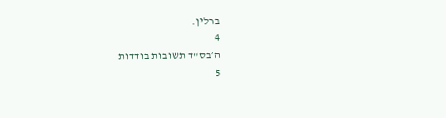ברלין.
4
ה׳בס"ד תשובות בודדות
5